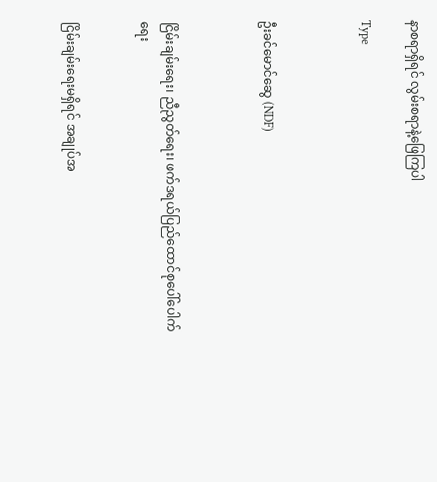နာစရာရှိရင် လွမ်းစရာနဲ့ဖြေကြပါ

Type



ဦးခင်မောင်ဆွေ (NDF)



ငြိမ်းချမ်းရေး၊ ညီညွတ်ရေး၊ ဖက်ဒရယ်ပြည်ထောင်စုပေါ်ပေါက်ရေး


ငြိမ်းချမ်းရေးမရှိရင် အချုပ်အ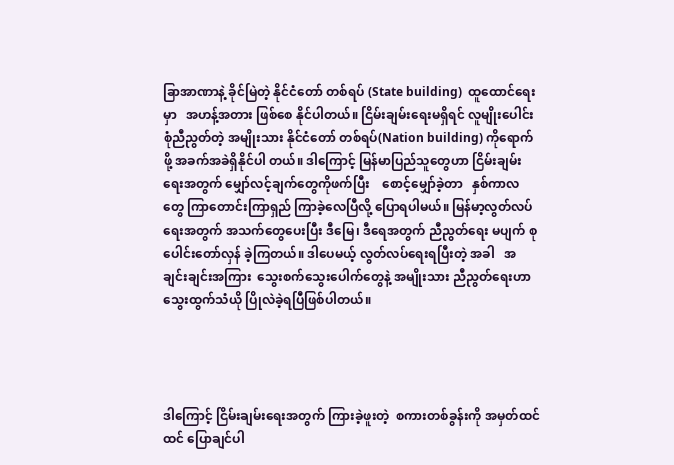ခြာအာဏာနဲ့ ခိုင်မြဲတဲ့ နိုင်ငံတော် တစ်ရပ် (State building)  ထူထောင်ရေးမှာ   အဟန့်အတား ဖြစ်စေ နိုင်ပါတယ်။ ငြိမ်းချမ်းရေးမရှိရင် လူမျိုးပေါင်းစုံညီညွတ်တဲ့ အမျိုးသား နိုင်ငံတော် တစ်ရပ်(Nation building) ကိုရောက်ဖို့ အခက်အခဲရှိနိုင်ပါ တယ်။ ဒါကြောင့် မြန်မာပြည်သူတွေဟာ ငြိမ်းချမ်းရေးအတွက် မျှော်လင့်ချက်တွေကိုဖက်ပြီး    စောင့်မျှော်ခဲ့တာ   နှစ်ကာလတွေ ကြာတောင်းကြာရှည် ကြာခဲ့လေပြီလို့ ပြောရပါမယ်။ မြန်မာ့လွတ်လပ် ရေးအတွက် အသက်တွေပေးပြီး ဒီမြေ၊ ဒီရေအတွက် ညီညွတ်ရေး မပျက် စုပေါင်းတော်လှန် ခဲ့ကြတယ်။ ဒါပေမယ့် လွတ်လပ်ရေးရပြီးတဲ့ အခါ   အချင်းချင်းအကြား  သွေးစက်သွေးပေါက်တွေနဲ့ အမျိုးသား ညီညွတ်ရေးဟာ သွေးထွက်သံယို ပြိုလဲခဲ့ရပြီဖြစ်ပါတယ်။




ဒါကြောင့် ငြိမ်းချမ်းရေးအတွက် ကြားခဲ့ဖူးတဲ့  စကားတစ်ခွန်းကို အမှတ်ထင်ထင် ပြောချင်ပါ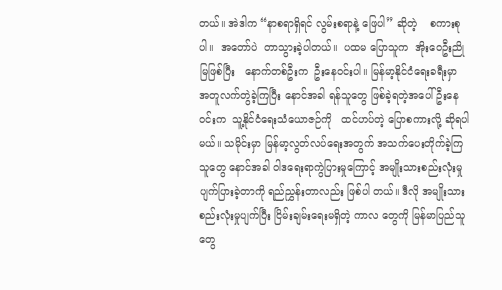တယ်။ အဲဒါက “နာစရာရှိရင် လွမ်းစရာနဲ့ ဖြေပါ” ဆိုတဲ့    စကားစုပါ။  အတော်ပဲ  တာသွားခဲ့ပါတယ်။  ပထမ ပြောသူက  အိုးဝေဦးညိုမြဖြစ်ပြီး   နောက်တစ်ဦးက  ဦးနေဝင်းပါ။ မြန်မာ့နိုင်ငံရေးခရီးမှာ  အတူလက်တွဲခဲ့ကြပြီး နောင်အခါ ရန်သူတွေ ဖြစ်ခဲ့ရတဲ့အပေါ် ဦးနေဝင်းက  သူ့နိုင်ငံရေးသံယောဇဉ်ကို   ထင်ဟပ်တဲ့ ပြောစကားလို့ ဆိုရပါမယ်။ သမိုင်းမှာ မြန်မာ့လွတ်လပ်ရေးအတွက် အသက်ပေးတိုက်ခဲ့ကြသူတွေ နောင်အခါ ဝါဒရေးရာကွဲပြားမှုကြောင့် အမျိုးသားစည်းလုံးမှု ပျက်ပြားခဲ့တာကို ရည်ညွှန်းတာလည်း ဖြစ်ပါ တယ်။ ဒီလို အမျိုးသားစည်းလုံးမှုပျက်ပြီး ငြိမ်းချမ်းရေးမရှိတဲ့ ကာလ တွေကို မြန်မာပြည်သူတွေ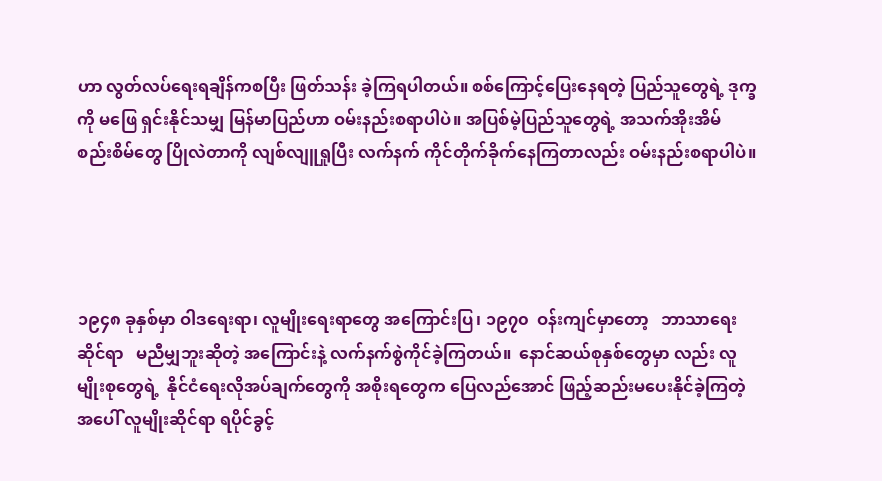ဟာ လွတ်လပ်ရေးရချိန်ကစပြီး ဖြတ်သန်း ခဲ့ကြရပါတယ်။ စစ်ကြောင့်ပြေးနေရတဲ့ ပြည်သူတွေရဲ့ ဒုက္ခကို မဖြေ ရှင်းနိုင်သမျှ မြန်မာပြည်ဟာ ဝမ်းနည်းစရာပါပဲ။ အပြစ်မဲ့ပြည်သူတွေရဲ့ အသက်အိုးအိမ် စည်းစိမ်တွေ ပြိုလဲတာကို လျစ်လျူရှုပြီး လက်နက် ကိုင်တိုက်ခိုက်နေကြတာလည်း ဝမ်းနည်းစရာပါပဲ။




၁၉၄၈ ခုနှစ်မှာ ဝါဒရေးရာ၊ လူမျိုးရေးရာတွေ အကြောင်းပြ၊ ၁၉၇၀  ဝန်းကျင်မှာတော့   ဘာသာရေးဆိုင်ရာ   မညီမျှဘူးဆိုတဲ့ အကြောင်းနဲ့ လက်နက်စွဲကိုင်ခဲ့ကြတယ်။  နောင်ဆယ်စုနှစ်တွေမှာ လည်း လူမျိုးစုတွေရဲ့  နိုင်ငံရေးလိုအပ်ချက်တွေကို အစိုးရတွေက ပြေလည်အောင် ဖြည့်ဆည်းမပေးနိုင်ခဲ့ကြတဲ့အပေါ် လူမျိုးဆိုင်ရာ ရပိုင်ခွင့်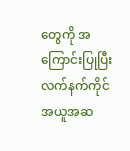တွေကို အကြောင်းပြုပြီး လက်နက်ကိုင် အယူအဆ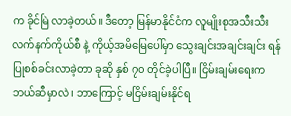က ခိုင်မြဲ လာခဲ့တယ်။ ဒီတော့ မြန်မာနိုင်ငံက လူမျိုးစုအသီးသီး လက်နက်ကိုယ်စီ နဲ့ ကိုယ့်အမိမြေပေါ်မှာ သွေးချင်းအချင်းချင်း ရန်ပြုစစ်ခင်းလာခဲ့တာ ခုဆို နှစ် ၇၀ တိုင်ခဲ့ပါပြီ။ ငြိမ်းချမ်းရေးက ဘယ်ဆီမှာလဲ၊ ဘာကြောင့် မငြိမ်းချမ်းနိုင်ရ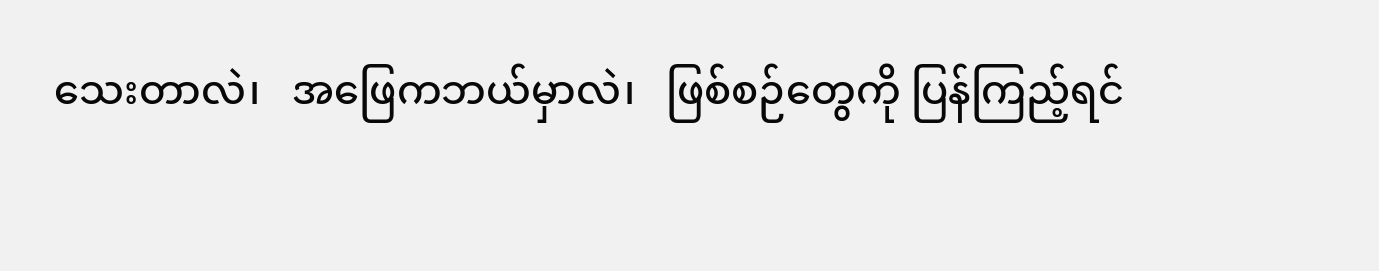သေးတာလဲ၊   အဖြေကဘယ်မှာလဲ၊   ဖြစ်စဉ်တွေကို ပြန်ကြည့်ရင်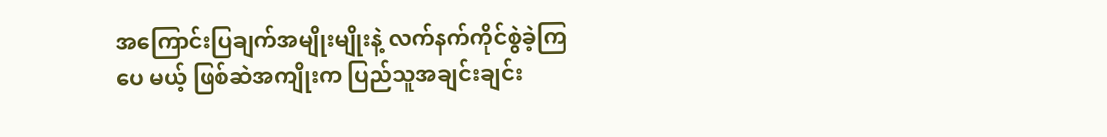အကြောင်းပြချက်အမျိုးမျိုးနဲ့ လက်နက်ကိုင်စွဲခဲ့ကြပေ မယ့် ဖြစ်ဆဲအကျိုးက ပြည်သူအချင်းချင်း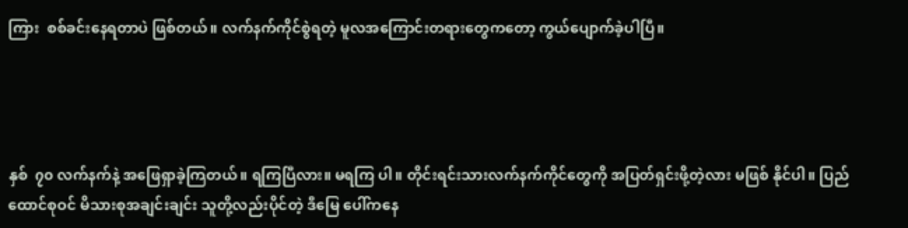ကြား  စစ်ခင်းနေရတာပဲ ဖြစ်တယ်။ လက်နက်ကိုင်စွဲရတဲ့ မူလအကြောင်းတရားတွေကတော့ ကွယ်ပျောက်ခဲ့ပါပြီ။




နှစ်  ၇၀ လက်နက်နဲ့ အဖြေရှာခဲ့ကြတယ်။ ရကြပြီလား။ မရကြ ပါ။ တိုင်းရင်းသားလက်နက်ကိုင်တွေကို အပြတ်ရှင်းဖို့တဲ့လား မဖြစ် နိုင်ပါ။ ပြည်ထောင်စုဝင် မိသားစုအချင်းချင်း သူတို့လည်းပိုင်တဲ့ ဒီမြေ ပေါ်ကနေ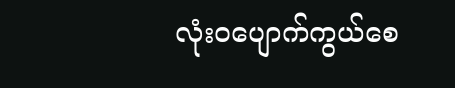လုံးဝပျောက်ကွယ်စေ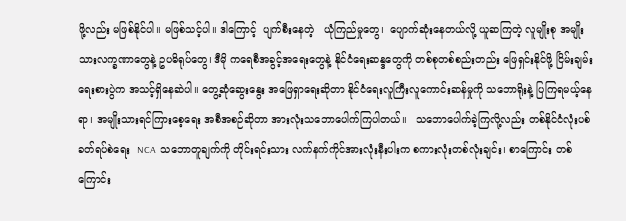ဖို့လည်း မဖြစ်နိုင်ပါ။ မဖြစ်သင့်ပါ။ ဒါကြောင့်  ပျက်စီးနေတဲ့   ယုံကြည်မှုတွေ၊  ပျောက်ဆုံးနေတယ်လို့ ယူဆကြတဲ့ လူမျိုးစု အမျိုးသားလက္ခဏာတွေနဲ့ ဥပဓိရုပ်တွေ၊ ဒီမို ကရေစီအခွင့်အရေးတွေနဲ့ နိုင်ငံရေးဆန္ဒတွေကို တစ်စုတစ်စည်းတည်း ဖြေရှင်းနိုင်ဖို့ ငြိမ်းချမ်းရေးစားပွဲက အသင့်ရှိနေဆဲပါ။ တွေ့ဆုံဆွေးနွေး အဖြေရှာရေးဆိုတာ နိုင်ငံရေးလူကြီးလူကောင်းဆန်မှုကို သဘောရိုးနဲ့ ပြကြရမယ့်နေရာ၊ အမျိုးသားရင်ကြားစေ့ရေး အစီအစဉ်ဆိုတာ အားလုံးသဘောပေါက်ကြပါတယ်။   သဘောပေါက်ခဲ့ကြလို့လည်း တစ်နိုင်ငံလုံးပစ်ခတ်ရပ်စဲရေး  NCA  သဘောတူချက်ကို တိုင်းရင်းသား လက်နက်ကိုင်အားလုံးနီးပါးက စကားလုံးတစ်လုံးချင်း၊ စာကြောင်း တစ်ကြောင်း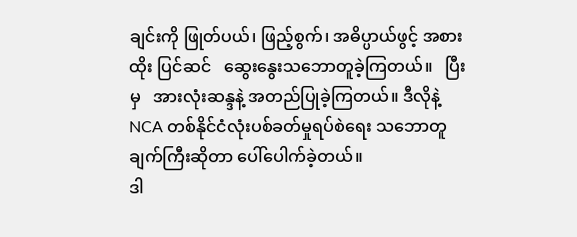ချင်းကို ဖြုတ်ပယ်၊ ဖြည့်စွက်၊ အဓိပ္ပာယ်ဖွင့် အစားထိုး ပြင်ဆင်   ဆွေးနွေးသဘောတူခဲ့ကြတယ်။   ပြီးမှ   အားလုံးဆန္ဒနဲ့ အတည်ပြုခဲ့ကြတယ်။ ဒီလိုနဲ့ NCA တစ်နိုင်ငံလုံးပစ်ခတ်မှုရပ်စဲရေး သဘောတူချက်ကြီးဆိုတာ ပေါ်ပေါက်ခဲ့တယ်။
ဒါ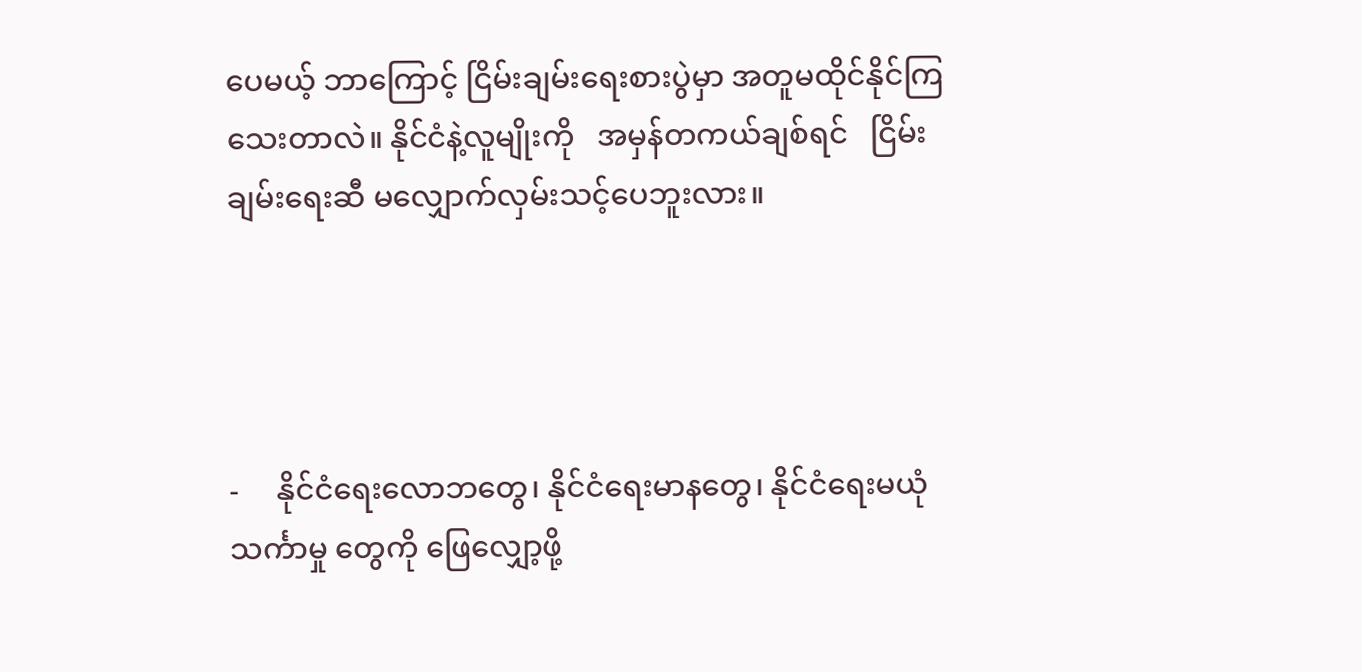ပေမယ့် ဘာကြောင့် ငြိမ်းချမ်းရေးစားပွဲမှာ အတူမထိုင်နိုင်ကြ သေးတာလဲ။ နိုင်ငံနဲ့လူမျိုးကို   အမှန်တကယ်ချစ်ရင်   ငြိမ်းချမ်းရေးဆီ မလျှောက်လှမ်းသင့်ပေဘူးလား။




-     နိုင်ငံရေးလောဘတွေ၊ နိုင်ငံရေးမာနတွေ၊ နိုင်ငံရေးမယုံသင်္ကာမှု တွေကို ဖြေလျှော့ဖို့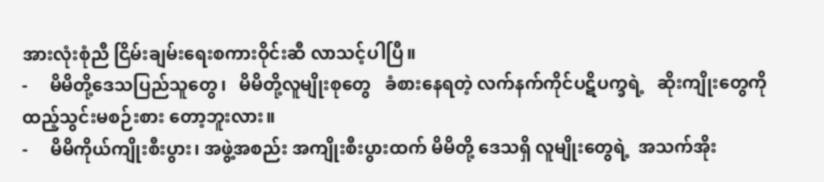အားလုံးစုံညီ ငြိမ်းချမ်းရေးစကားဝိုင်းဆီ လာသင့်ပါပြီ။
-     မိမိတို့ဒေသပြည်သူတွေ၊   မိမိတို့လူမျိုးစုတွေ   ခံစားနေရတဲ့ လက်နက်ကိုင်ပဋိပက္ခရဲ့   ဆိုးကျိုးတွေကို   ထည့်သွင်းမစဉ်းစား တော့ဘူးလား။
-     မိမိကိုယ်ကျိုးစီးပွား၊ အဖွဲ့အစည်း အကျိုးစီးပွားထက် မိမိတို့ ဒေသရှိ လူမျိုးတွေရဲ့  အသက်အိုး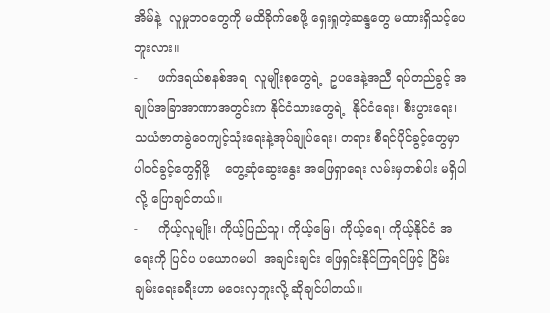အိမ်နဲ့  လူမှုဘဝတွေကို မထိခိုက်စေဖို့ ရှေးရှုတဲ့ဆန္ဒတွေ မထားရှိသင့်ပေဘူးလား။
-     ဖက်ဒရယ်စနစ်အရ  လူမျိုးစုတွေရဲ့  ဥပဒေနဲ့အညီ ရပ်တည်ခွင့် အချုပ်အခြာအာဏာအတွင်းက နိုင်ငံသားတွေရဲ့  နိုင်ငံရေး၊ စီးပွားရေး၊ သယံဇာတခွဲဝေကျင့်သုံးရေးနဲ့အုပ်ချုပ်ရေး၊ တရား စီရင်ပိုင်ခွင့်တွေမှာ   ပါဝင်ခွင့်တွေရှိဖို့    တွေ့ဆုံဆွေးနွေး အဖြေရှာရေး လမ်းမှတစ်ပါး မရှိပါလို့ ပြောချင်တယ်။
-     ကိုယ့်လူမျိုး၊ ကိုယ့်ပြည်သူ၊ ကိုယ့်မြေ၊ ကိုယ့်ရေ၊ ကိုယ့်နိုင်ငံ အရေးကို ပြင်ပ ပယောဂမပါ  အချင်းချင်း ဖြေရှင်းနိုင်ကြရင်ဖြင့် ငြိမ်းချမ်းရေးခရီးဟာ မဝေးလှဘူးလို့ ဆိုချင်ပါတယ်။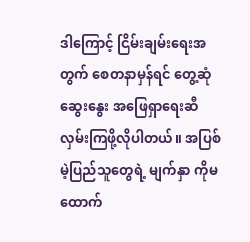ဒါကြောင့် ငြိမ်းချမ်းရေးအတွက် စေတနာမှန်ရင် တွေ့ဆုံဆွေးနွေး အဖြေရှာရေးဆီ လှမ်းကြဖို့လိုပါတယ်။ အပြစ်မဲ့ပြည်သူတွေရဲ့ မျက်နှာ ကိုမထောက်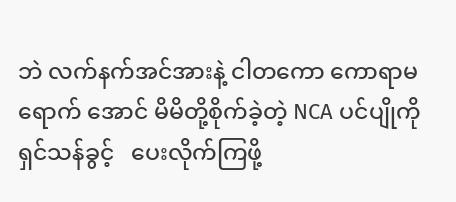ဘဲ လက်နက်အင်အားနဲ့ ငါတကော ကောရာမရောက် အောင် မိမိတို့စိုက်ခဲ့တဲ့ NCA ပင်ပျိုကို ရှင်သန်ခွင့်   ပေးလိုက်ကြဖို့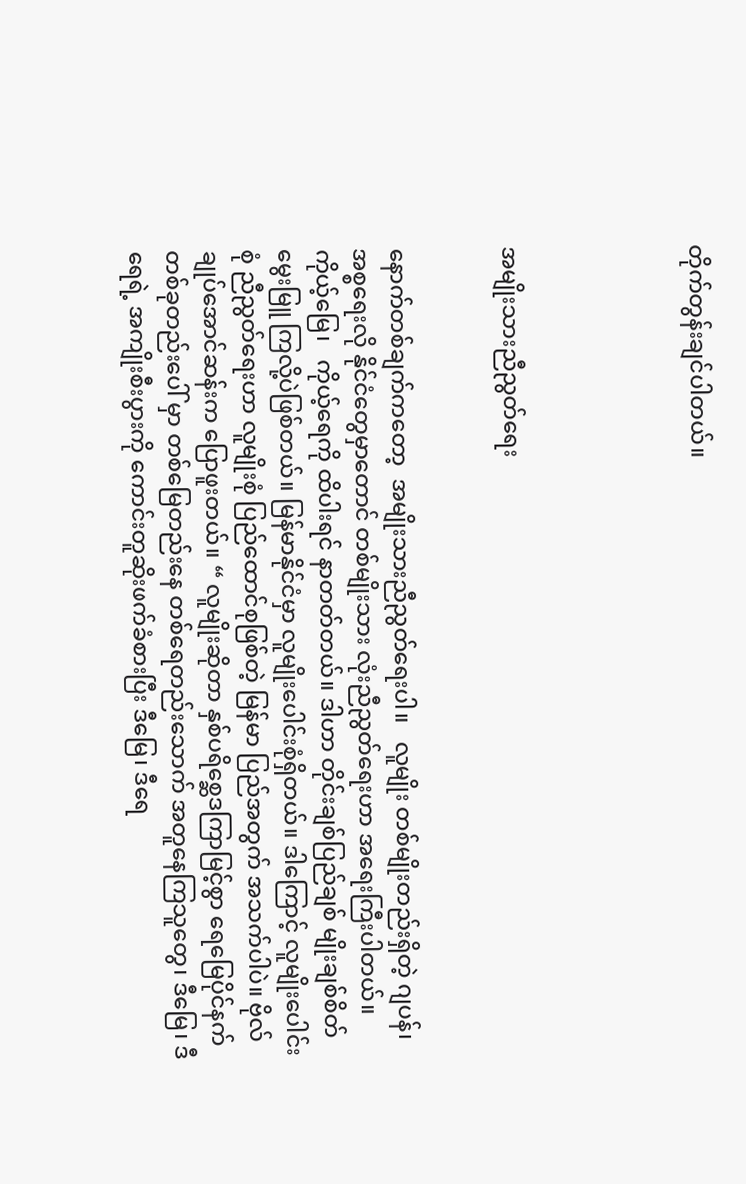တိုက်တွန်းချင်ပါတယ်။




အမျိုးသားညီညွတ်ရေး


နောက်တစ်ချက်ကတော့  အမျိုးသားညီညွတ်ရေးပါ။   လူမျိုး တစ်မျိုးတည်းရှိတဲ့ ဂျပန်၊ အစ္စရေးလို နိုင်ငံတွေမှာတောင် တစ်မျိုးသား လုံးညီညွတ်ရေးဟာ အရေးကြီးပါတယ်။  ကိုယ့်မြေ၊   ကိုယ့်ရေကို ထိပါးရင် နာတတ်တယ်။ ဒါဟာ တိုင်းချစ်ပြည်ချစ် မျိုးချစ်စိတ် မွေးမြူ ကြလို့ပဲဖြစ်တယ်။ မြန်မာနိုင်ငံမှာ လူမျိုးပေါင်းစုံရှိတယ်။ ဒါကြောင့် လူမျိုးပေါင်းစုံ ညီညွတ်ရေးဟာ လူမျိုးစုံ ပြည်ထောင်စုဖြစ်တဲ့ မြန်မာ ပြည်အတွက် အသက်ပါပဲ။ ဗိုလ်ချုပ်အောင်ဆန်းက ပြောဖူးတယ်။ “ လူမျိုးဆိုတာ နှစ်ပရိစ္ဆေဒကြာမြင့်စွာ ရေမြေပိုင်နက်တစ်ခုတည်းပေါ် မှာ တစ်မြေတည်းနေ တစ်ရေတည်းသောက် အတူနေကြသူတွေ၊ ဒီမြေ၊ ဒီရေရဲ့ အကျိုးစီးပွားကို ကောင်းတူဆိုးဖက်ခံစားပြီး ဒီမြေ၊ ဒီရေ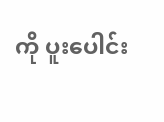ကို ပူးပေါင်း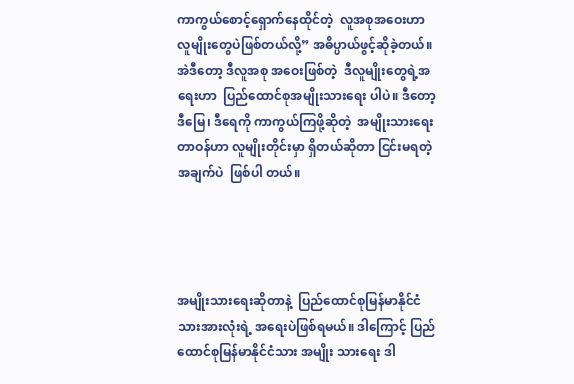ကာကွယ်စောင့်ရှောက်နေထိုင်တဲ့  လူအစုအဝေးဟာ  လူမျိုးတွေပဲဖြစ်တယ်လို့” အဓိပ္ပာယ်ဖွင့်ဆိုခဲ့တယ်။ အဲဒီတော့ ဒီလူအစု အဝေးဖြစ်တဲ့  ဒီလူမျိုးတွေရဲ့အရေးဟာ  ပြည်ထောင်စုအမျိုးသားရေး ပါပဲ။ ဒီတော့ ဒီမြေ၊ ဒီရေကို ကာကွယ်ကြဖို့ဆိုတဲ့  အမျိုးသားရေး တာဝန်ဟာ လူမျိုးတိုင်းမှာ ရှိတယ်ဆိုတာ ငြင်းမရတဲ့အချက်ပဲ  ဖြစ်ပါ တယ်။




အမျိုးသားရေးဆိုတာနဲ့  ပြည်ထောင်စုမြန်မာနိုင်ငံသားအားလုံးရဲ့ အရေးပဲဖြစ်ရမယ်။ ဒါကြောင့် ပြည်ထောင်စုမြန်မာနိုင်ငံသား အမျိုး သားရေး ဒါ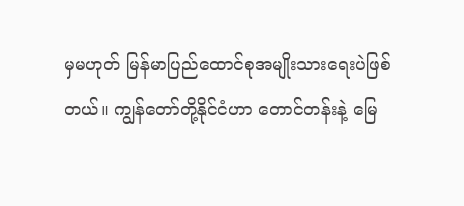မှမဟုတ် မြန်မာပြည်ထောင်စုအမျိုးသားရေးပဲဖြစ်တယ်။ ကျွန်တော်တို့နိုင်ငံဟာ တောင်တန်းနဲ့ မြေ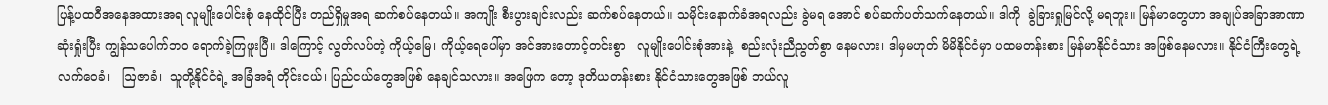ပြန့်ပထဝီအနေအထားအရ လူမျိုးပေါင်းစုံ နေထိုင်ပြီး တည်ရှိမှုအရ ဆက်စပ်နေတယ်။ အကျိုး စီးပွားချင်းလည်း ဆက်စပ်နေတယ်။ သမိုင်းနောက်ခံအရလည်း ခွဲမရ အောင် စပ်ဆက်ပတ်သက်နေတယ်။ ဒါကို  ခွဲခြားရှုမြင်လို့ မရဘူး။ မြန်မာတွေဟာ အချုပ်အခြာအာဏာဆုံးရှုံးပြီး ကျွန်သပေါက်ဘဝ ရောက်ခဲ့ကြဖူးပြီ။ ဒါကြောင့် လွတ်လပ်တဲ့ ကိုယ့်မြေ၊ ကိုယ့်ရေပေါ်မှာ အင်အားတောင့်တင်းစွာ   လူမျိုးပေါင်းစုံအားနဲ့  စည်းလုံးညီညွတ်စွာ နေမလား၊ ဒါမှမဟုတ် မိမိနိုင်ငံမှာ ပထမတန်းစား မြန်မာနိုင်ငံသား အဖြစ်နေမလား။ နိုင်ငံကြီးတွေရဲ့ လက်ဝေခံ၊   ဩဇာခံ၊  သူတို့နိုင်ငံရဲ့ အခြံအရံ တိုင်းငယ်၊ ပြည်ငယ်တွေအဖြစ် နေချင်သလား။ အဖြေက တော့ ဒုတိယတန်းစား နိုင်ငံသားတွေအဖြစ် ဘယ်လူ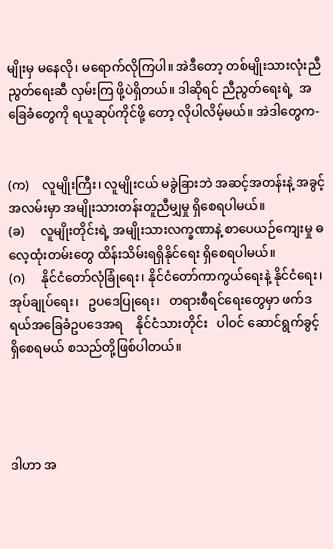မျိုးမှ မနေလို၊ မရောက်လိုကြပါ။ အဲဒီတော့ တစ်မျိုးသားလုံးညီညွတ်ရေးဆီ လှမ်းကြ ဖို့ပဲရှိတယ်။ ဒါဆိုရင် ညီညွတ်ရေးရဲ့  အခြေခံတွေကို ရယူဆုပ်ကိုင်ဖို့ တော့ လိုပါလိမ့်မယ်။ အဲဒါတွေက-


(က)    လူမျိုးကြီး၊ လူမျိုးငယ် မခွဲခြားဘဲ အဆင့်အတန်းနဲ့ အခွင့် အလမ်းမှာ အမျိုးသားတန်းတူညီမျှမှု ရှိစေရပါမယ်။
(ခ)     လူမျိုးတိုင်းရဲ့ အမျိုးသားလက္ခဏာနဲ့ စာပေယဉ်ကျေးမှု ဓလေ့ထုံးတမ်းတွေ ထိန်းသိမ်းရရှိနိုင်ရေး ရှိစေရပါမယ်။
(ဂ)     နိုင်ငံတော်လုံခြုံရေး၊ နိုင်ငံတော်ကာကွယ်ရေးနဲ့ နိုင်ငံရေး၊ အုပ်ချုပ်ရေး၊   ဥပဒေပြုရေး၊   တရားစီရင်ရေးတွေမှာ ဖက်ဒရယ်အခြေခံဥပဒေအရ    နိုင်ငံသားတိုင်း   ပါဝင် ဆောင်ရွက်ခွင့် ရှိစေရမယ် စသည်တို့ဖြစ်ပါတယ်။




ဒါဟာ အ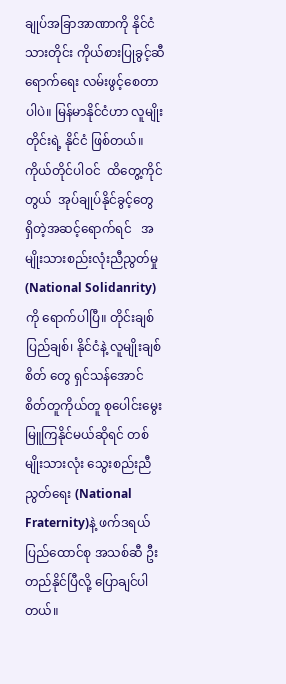ချုပ်အခြာအာဏာကို နိုင်ငံသားတိုင်း ကိုယ်စားပြုခွင့်ဆီ ရောက်ရေး လမ်းဖွင့်စေတာပါပဲ။ မြန်မာနိုင်ငံဟာ လူမျိုးတိုင်းရဲ့ နိုင်ငံ ဖြစ်တယ်။ ကိုယ်တိုင်ပါဝင်  ထိတွေ့ကိုင်တွယ်  အုပ်ချုပ်နိုင်ခွင့်တွေ ရှိတဲ့အဆင့်ရောက်ရင်   အမျိုးသားစည်းလုံးညီညွတ်မှု (National Solidanrity)ကို ရောက်ပါပြီ။ တိုင်းချစ် ပြည်ချစ်၊ နိုင်ငံနဲ့ လူမျိုးချစ်စိတ် တွေ ရှင်သန်အောင် စိတ်တူကိုယ်တူ စုပေါင်းမွေးမြူကြနိုင်မယ်ဆိုရင် တစ်မျိုးသားလုံး သွေးစည်းညီညွတ်ရေး (National Fraternity)နဲ့ ဖက်ဒရယ်ပြည်ထောင်စု အသစ်ဆီ ဦးတည်နိုင်ပြီလို့ ပြောချင်ပါတယ်။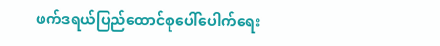ဖက်ဒရယ်ပြည်ထောင်စုပေါ်ပေါက်ရေး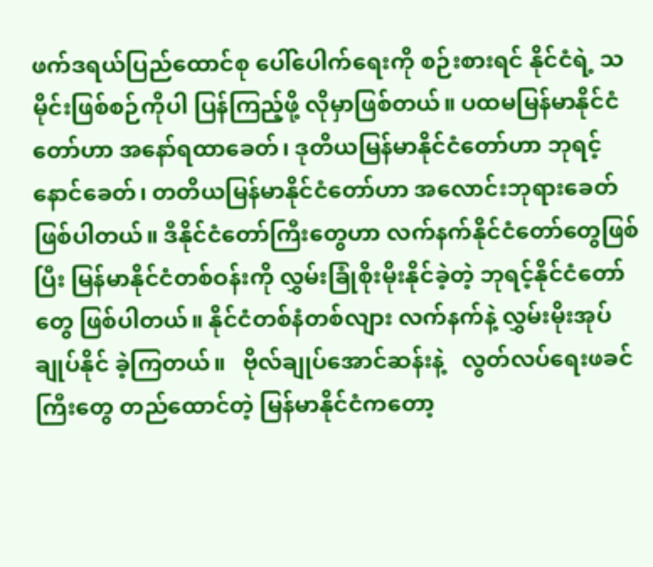ဖက်ဒရယ်ပြည်ထောင်စု ပေါ်ပေါက်ရေးကို စဉ်းစားရင် နိုင်ငံရဲ့ သမိုင်းဖြစ်စဉ်ကိုပါ ပြန်ကြည့်ဖို့ လိုမှာဖြစ်တယ်။ ပထမမြန်မာနိုင်ငံ တော်ဟာ အနော်ရထာခေတ်၊ ဒုတိယမြန်မာနိုင်ငံတော်ဟာ ဘုရင့် နောင်ခေတ်၊ တတိယမြန်မာနိုင်ငံတော်ဟာ အလောင်းဘုရားခေတ် ဖြစ်ပါတယ်။ ဒီနိုင်ငံတော်ကြီးတွေဟာ လက်နက်နိုင်ငံတော်တွေဖြစ်ပြီး မြန်မာနိုင်ငံတစ်ဝန်းကို လွှမ်းခြုံစိုးမိုးနိုင်ခဲ့တဲ့ ဘုရင့်နိုင်ငံတော်တွေ ဖြစ်ပါတယ်။ နိုင်ငံတစ်နံတစ်လျား လက်နက်နဲ့ လွှမ်းမိုးအုပ်ချုပ်နိုင် ခဲ့ကြတယ်။   ဗိုလ်ချုပ်အောင်ဆန်းနဲ့   လွတ်လပ်ရေးဖခင်ကြီးတွေ တည်ထောင်တဲ့ မြန်မာနိုင်ငံကတော့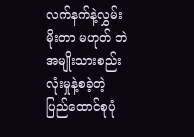လက်နက်နဲ့လွှမ်းမိုးတာ မဟုတ် ဘဲ  အမျိုးသားစည်းလုံးမှုနဲ့စခဲ့တဲ့  ပြည်ထောင်စုပုံ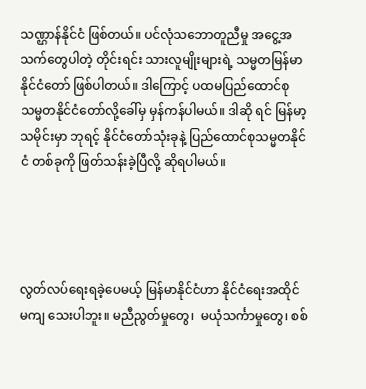သဏ္ဌာန်နိုင်ငံ ဖြစ်တယ်။ ပင်လုံသဘောတူညီမှု အငွေ့အသက်တွေပါတဲ့ တိုင်းရင်း သားလူမျိုးများရဲ့ သမ္မတမြန်မာနိုင်ငံတော် ဖြစ်ပါတယ်။ ဒါကြောင့် ပထမပြည်ထောင်စုသမ္မတနိုင်ငံတော်လို့ခေါ်မှ မှန်ကန်ပါမယ်။ ဒါဆို ရင် မြန်မာ့သမိုင်းမှာ ဘုရင့် နိုင်ငံတော်သုံးခုနဲ့ ပြည်ထောင်စုသမ္မတနိုင်ငံ တစ်ခုကို ဖြတ်သန်းခဲ့ပြီလို့ ဆိုရပါမယ်။




လွတ်လပ်ရေးရခဲ့ပေမယ့် မြန်မာနိုင်ငံဟာ နိုင်ငံရေးအထိုင် မကျ သေးပါဘူး။ မညီညွတ်မှုတွေ၊  မယုံသင်္ကာမှုတွေ၊ စစ်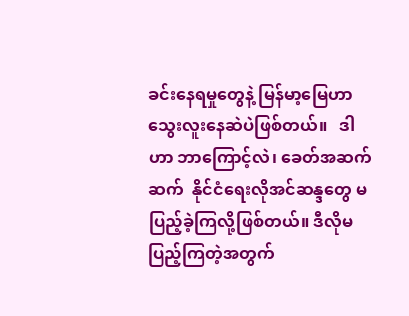ခင်းနေရမှုတွေနဲ့ မြန်မာ့မြေဟာ   သွေးလူးနေဆဲပဲဖြစ်တယ်။   ဒါဟာ ဘာကြောင့်လဲ၊ ခေတ်အဆက်ဆက်  နိုင်ငံရေးလိုအင်ဆန္ဒတွေ မပြည့်ခဲ့ကြလို့ဖြစ်တယ်။ ဒီလိုမပြည့်ကြတဲ့အတွက်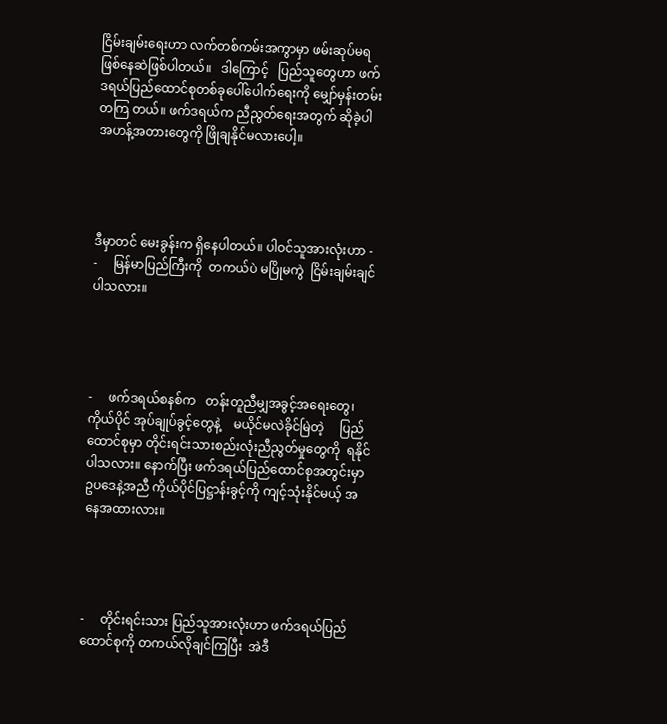ငြိမ်းချမ်းရေးဟာ လက်တစ်ကမ်းအကွာမှာ ဖမ်းဆုပ်မရ  ဖြစ်နေဆဲဖြစ်ပါတယ်။   ဒါကြောင့်   ပြည်သူတွေဟာ ဖက်ဒရယ်ပြည်ထောင်စုတစ်ခုပေါ်ပေါက်ရေးကို မျှော်မှန်းတမ်းတကြ တယ်။ ဖက်ဒရယ်က ညီညွတ်ရေးအတွက် ဆိုခဲ့ပါ အဟန့်အတားတွေကို ဖြိုချနိုင်မလားပေါ့။




ဒီမှာတင် မေးခွန်းက ရှိနေပါတယ်။ ပါဝင်သူအားလုံးဟာ -
-     မြန်မာပြည်ကြီးကို  တကယ်ပဲ မပြိုမကွဲ  ငြိမ်းချမ်းချင်ပါသလား။




-     ဖက်ဒရယ်စနစ်က   တန်းတူညီမျှအခွင့်အရေးတွေ၊  ကိုယ်ပိုင် အုပ်ချုပ်ခွင့်တွေနဲ့    မယိုင်မလဲခိုင်မြဲတဲ့     ပြည်ထောင်စုမှာ တိုင်းရင်းသားစည်းလုံးညီညွတ်မှုတွေကို  ရနိုင်ပါသလား။ နောက်ပြီး ဖက်ဒရယ်ပြည်ထောင်စုအတွင်းမှာ ဥပဒေနဲ့အညီ ကိုယ်ပိုင်ပြဋ္ဌာန်းခွင့်ကို ကျင့်သုံးနိုင်မယ့် အနေအထားလား။




-     တိုင်းရင်းသား ပြည်သူအားလုံးဟာ ဖက်ဒရယ်ပြည်ထောင်စုကို တကယ်လိုချင်ကြပြီး  အဲဒီ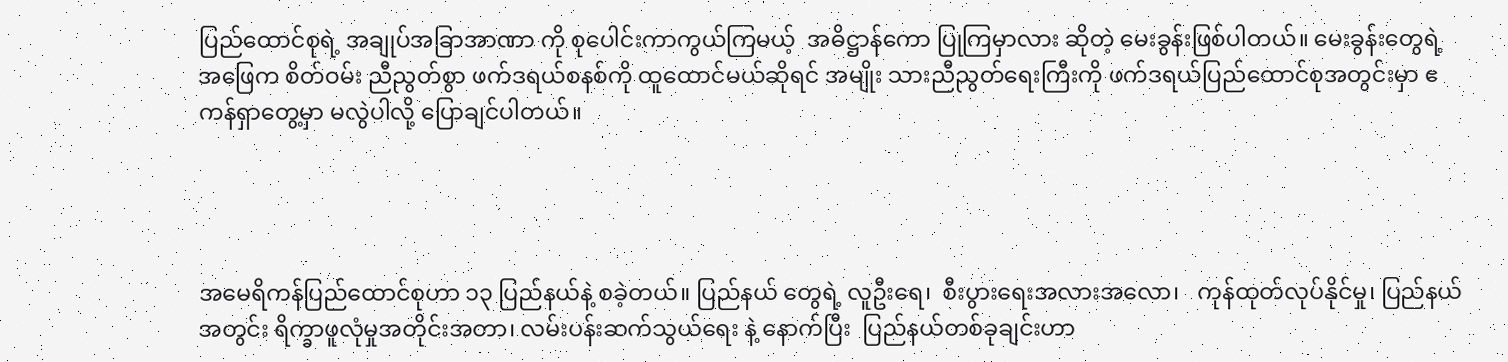ပြည်ထောင်စုရဲ့ အချုပ်အခြာအာဏာ ကို စုပေါင်းကာကွယ်ကြမယ့်  အဓိဋ္ဌာန်ကော ပြုကြမှာလား ဆိုတဲ့ မေးခွန်းဖြစ်ပါတယ်။ မေးခွန်းတွေရဲ့ အဖြေက စိတ်ဝမ်း ညီညွတ်စွာ ဖက်ဒရယ်စနစ်ကို ထူထောင်မယ်ဆိုရင် အမျိုး သားညီညွတ်ရေးကြီးကို ဖက်ဒရယ်ပြည်ထောင်စုအတွင်းမှာ ဧကန်ရှာတွေ့မှာ မလွဲပါလို့ ပြောချင်ပါတယ်။




အမေရိကန်ပြည်ထောင်စုဟာ ၁၃ ပြည်နယ်နဲ့ စခဲ့တယ်။ ပြည်နယ် တွေရဲ့ လူဦးရေ၊  စီးပွားရေးအလားအလော၊   ကုန်ထုတ်လုပ်နိုင်မှု၊ ပြည်နယ်အတွင်း ရိက္ခာဖူလုံမှုအတိုင်းအတာ၊ လမ်းပန်းဆက်သွယ်ရေး နဲ့ နောက်ပြီး  ပြည်နယ်တစ်ခုချင်းဟာ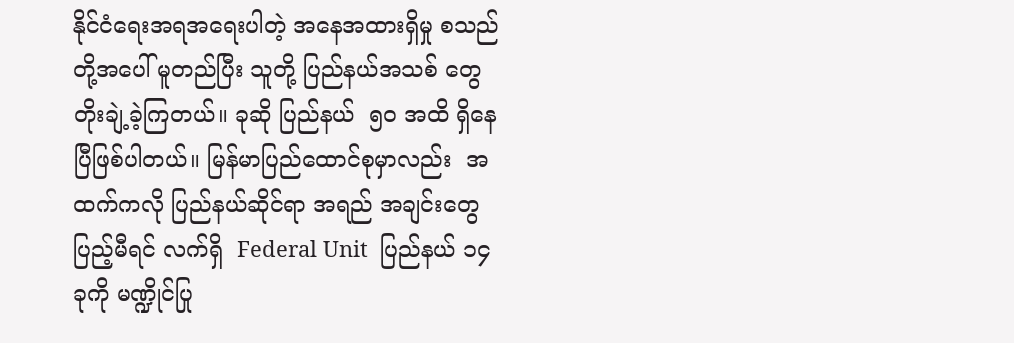နိုင်ငံရေးအရအရေးပါတဲ့ အနေအထားရှိမှု စသည်တို့အပေါ် မူတည်ပြီး သူတို့ ပြည်နယ်အသစ် တွေ တိုးချဲ့ခဲ့ကြတယ်။ ခုဆို ပြည်နယ်  ၅၀ အထိ ရှိနေပြီဖြစ်ပါတယ်။ မြန်မာပြည်ထောင်စုမှာလည်း  အထက်ကလို ပြည်နယ်ဆိုင်ရာ အရည် အချင်းတွေ ပြည့်မီရင် လက်ရှိ  Federal Unit  ပြည်နယ် ၁၄ ခုကို မဏ္ဍိုင်ပြု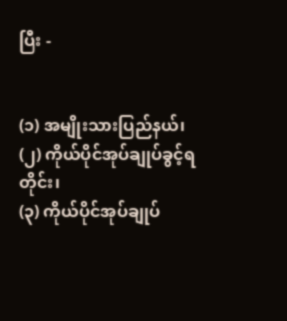ပြီး -


(၁) အမျိုးသားပြည်နယ်၊
(၂) ကိုယ်ပိုင်အုပ်ချုပ်ခွင့်ရတိုင်း၊
(၃) ကိုယ်ပိုင်အုပ်ချုပ်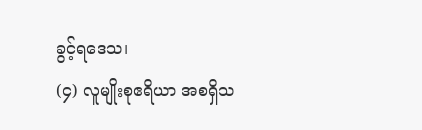ခွင့်ရဒေသ၊
(၄) လူမျိုးစုဧရိယာ အစရှိသ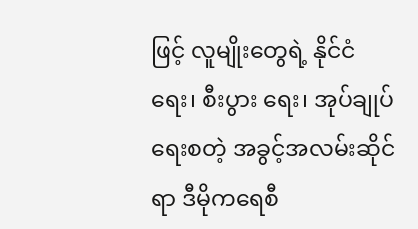ဖြင့် လူမျိုးတွေရဲ့ နိုင်ငံရေး၊ စီးပွား ရေး၊ အုပ်ချုပ်ရေးစတဲ့ အခွင့်အလမ်းဆိုင်ရာ ဒီမိုကရေစီ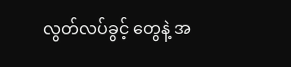လွတ်လပ်ခွင့် တွေနဲ့ အ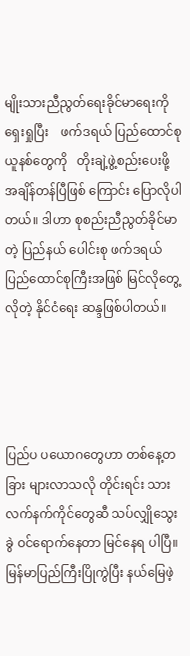မျိုးသားညီညွတ်ရေးခိုင်မာရေးကို   ရှေးရှုပြီး    ဖက်ဒရယ် ပြည်ထောင်စုယူနစ်တွေကို   တိုးချဲ့ဖွဲ့စည်းပေးဖို့     အချိန်တန်ပြီဖြစ် ကြောင်း ပြောလိုပါတယ်။ ဒါဟာ စုစည်းညီညွတ်ခိုင်မာတဲ့ ပြည်နယ် ပေါင်းစု ဖက်ဒရယ်ပြည်ထောင်စုကြီးအဖြစ် မြင်လိုတွေ့လိုတဲ့ နိုင်ငံရေး ဆန္ဒဖြစ်ပါတယ်။




ပြည်ပ ပယောဂတွေဟာ တစ်နေ့တခြား များလာသလို တိုင်းရင်း သား လက်နက်ကိုင်တွေဆီ သပ်လျှိုသွေးခွဲ ဝင်ရောက်နေတာ မြင်နေရ ပါပြီ။ မြန်မာပြည်ကြီးပြိုကွဲပြီး နယ်မြေဖဲ့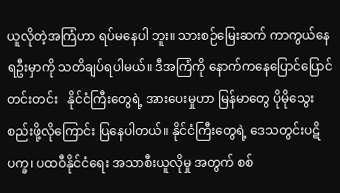ယူလိုတဲ့အကြံဟာ ရပ်မနေပါ ဘူး။ သားစဉ်မြေးဆက် ကာကွယ်နေရဦးမှာကို သတိချပ်ရပါမယ်။ ဒီအကြံကို နောက်ကနေပြောင်ပြောင်တင်းတင်း   နိုင်ငံကြီးတွေရဲ့ အားပေးမှုဟာ မြန်မာတွေ ပိုမိုသွေးစည်းဖို့လိုကြောင်း ပြနေပါတယ်။ နိုင်ငံကြီးတွေရဲ့ ဒေသတွင်းပဋိပက္ခ၊ ပထဝီနိုင်ငံရေး အသာစီးယူလိုမှု အတွက် စစ်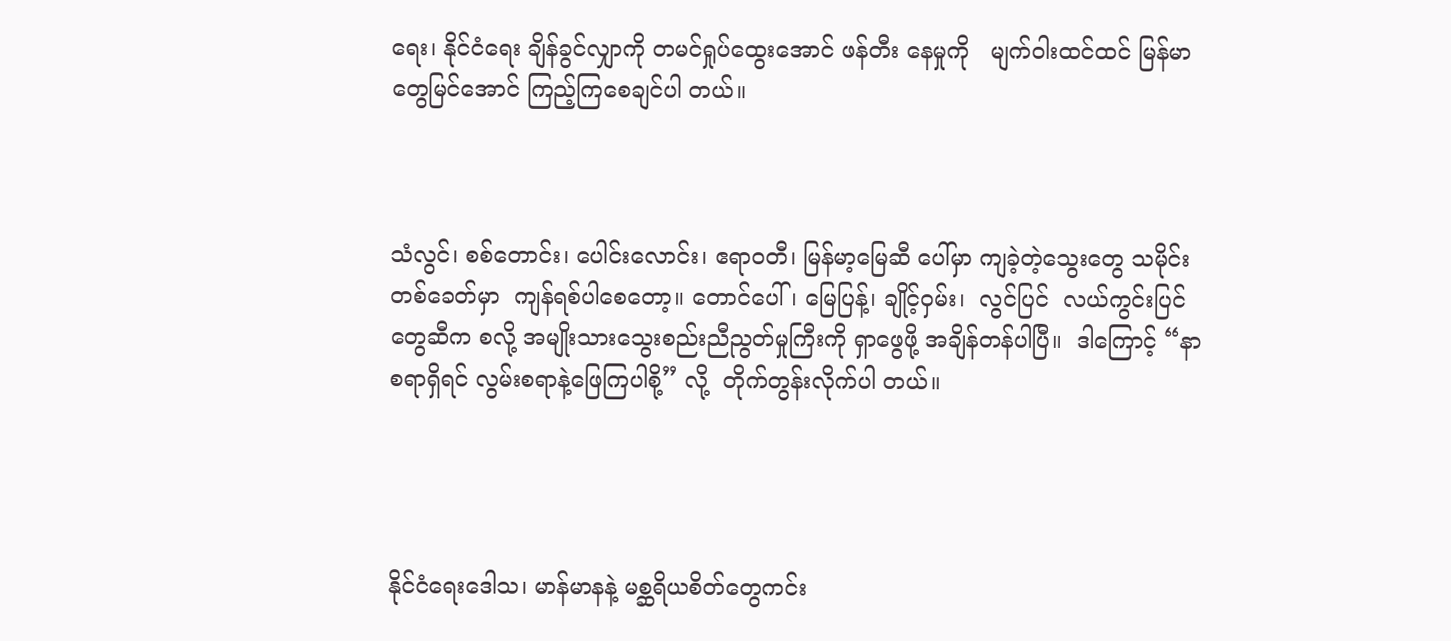ရေး၊ နိုင်ငံရေး ချိန်ခွင်လျှာကို တမင်ရှုပ်ထွေးအောင် ဖန်တီး နေမှုကို   မျက်ဝါးထင်ထင် မြန်မာတွေမြင်အောင် ကြည့်ကြစေချင်ပါ တယ်။



သံလွင်၊ စစ်တောင်း၊ ပေါင်းလောင်း၊ ဧရာဝတီ၊ မြန်မာ့မြေဆီ ပေါ်မှာ ကျခဲ့တဲ့သွေးတွေ သမိုင်းတစ်ခေတ်မှာ  ကျန်ရစ်ပါစေတော့။ တောင်ပေါ်၊ မြေပြန့်၊ ချိုင့်ဝှမ်း၊  လွင်ပြင်  လယ်ကွင်းပြင်တွေဆီက စလို့ အမျိုးသားသွေးစည်းညီညွတ်မှုကြီးကို ရှာဖွေဖို့ အချိန်တန်ပါပြီ။  ဒါကြောင့် “နာစရာရှိရင် လွမ်းစရာနဲ့ဖြေကြပါစို့” လို့  တိုက်တွန်းလိုက်ပါ တယ်။




နိုင်ငံရေးဒေါသ၊ မာန်မာနနဲ့ မစ္ဆရိယစိတ်တွေကင်း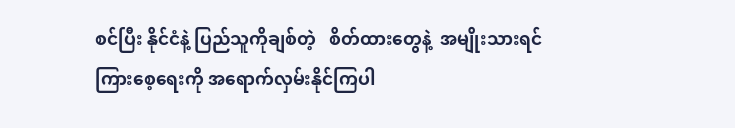စင်ပြီး နိုင်ငံနဲ့ ပြည်သူကိုချစ်တဲ့   စိတ်ထားတွေနဲ့  အမျိုးသားရင်ကြားစေ့ရေးကို အရောက်လှမ်းနိုင်ကြပါ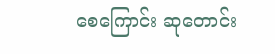စေကြောင်း ဆုတောင်း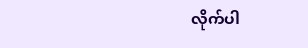လိုက်ပါ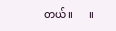တယ်။      ။